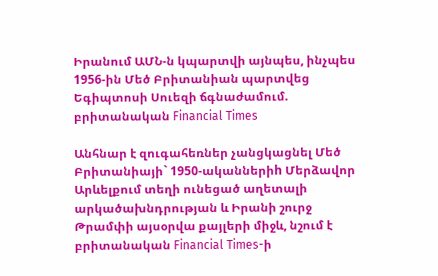Իրանում ԱՄՆ-ն կպարտվի այնպես, ինչպես 1956-ին Մեծ Բրիտանիան պարտվեց Եգիպտոսի Սուեզի ճգնաժամում. բրիտանական Financial Times

Անհնար է զուգահեռներ չանցկացնել Մեծ Բրիտանիայի` 1950-ականներիh Մերձավոր Արևելքում տեղի ունեցած աղետալի արկածախնդրության և Իրանի շուրջ Թրամփի այսօրվա քայլերի միջև, նշում է բրիտանական Financial Times-ի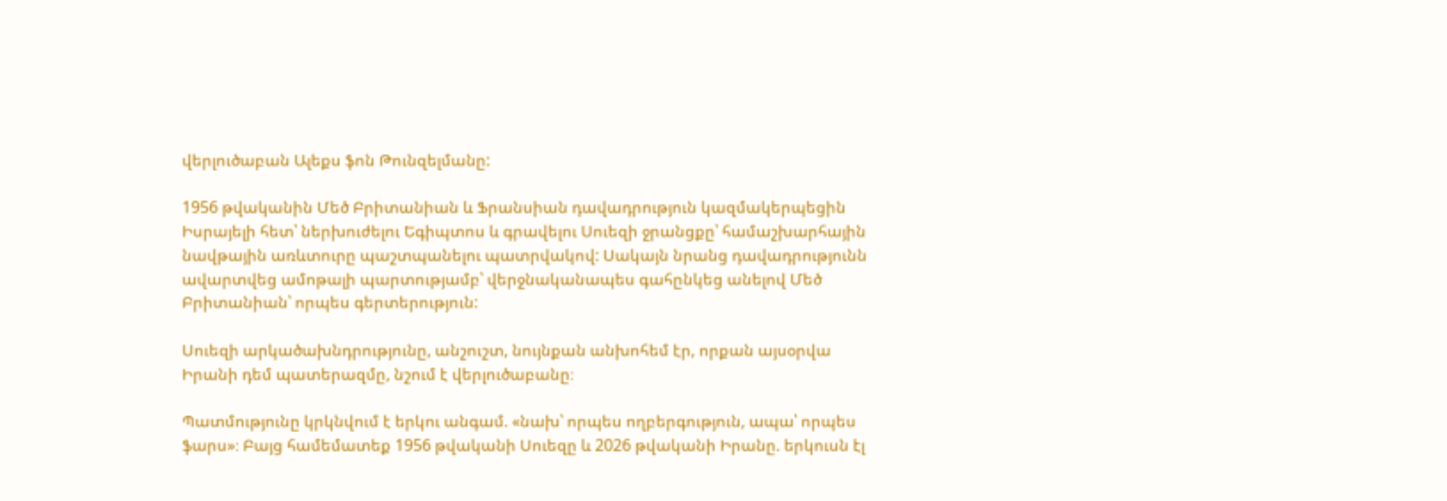վերլուծաբան Ալեքս ֆոն Թունզելմանը:

1956 թվականին Մեծ Բրիտանիան և Ֆրանսիան դավադրություն կազմակերպեցին Իսրայելի հետ՝ ներխուժելու Եգիպտոս և գրավելու Սուեզի ջրանցքը՝ համաշխարհային նավթային առևտուրը պաշտպանելու պատրվակով: Սակայն նրանց դավադրությունն ավարտվեց ամոթալի պարտությամբ՝ վերջնականապես գահընկեց անելով Մեծ Բրիտանիան՝ որպես գերտերություն:

Սուեզի արկածախնդրությունը, անշուշտ, նույնքան անխոհեմ էր, որքան այսօրվա Իրանի դեմ պատերազմը, նշում է վերլուծաբանը։

Պատմությունը կրկնվում է երկու անգամ. «նախ՝ որպես ողբերգություն, ապա՝ որպես ֆարս»։ Բայց համեմատեք 1956 թվականի Սուեզը և 2026 թվականի Իրանը. երկուսն էլ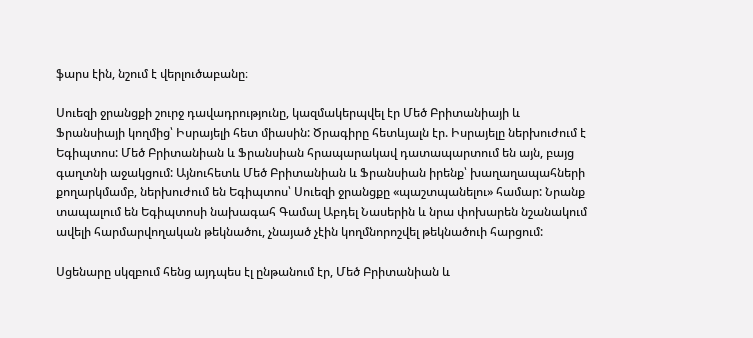ֆարս էին, նշում է վերլուծաբանը։

Սուեզի ջրանցքի շուրջ դավադրությունը, կազմակերպվել էր Մեծ Բրիտանիայի և Ֆրանսիայի կողմից՝ Իսրայելի հետ միասին: Ծրագիրը հետևյալն էր. Իսրայելը ներխուժում է Եգիպտոս: Մեծ Բրիտանիան և Ֆրանսիան հրապարակավ դատապարտում են այն, բայց գաղտնի աջակցում: Այնուհետև Մեծ Բրիտանիան և Ֆրանսիան իրենք՝ խաղաղապահների քողարկմամբ, ներխուժում են Եգիպտոս՝ Սուեզի ջրանցքը «պաշտպանելու» համար: Նրանք տապալում են Եգիպտոսի նախագահ Գամալ Աբդել Նասերին և նրա փոխարեն նշանակում ավելի հարմարվողական թեկնածու, չնայած չէին կողմնորոշվել թեկնածուի հարցում:

Սցենարը սկզբում հենց այդպես էլ ընթանում էր, Մեծ Բրիտանիան և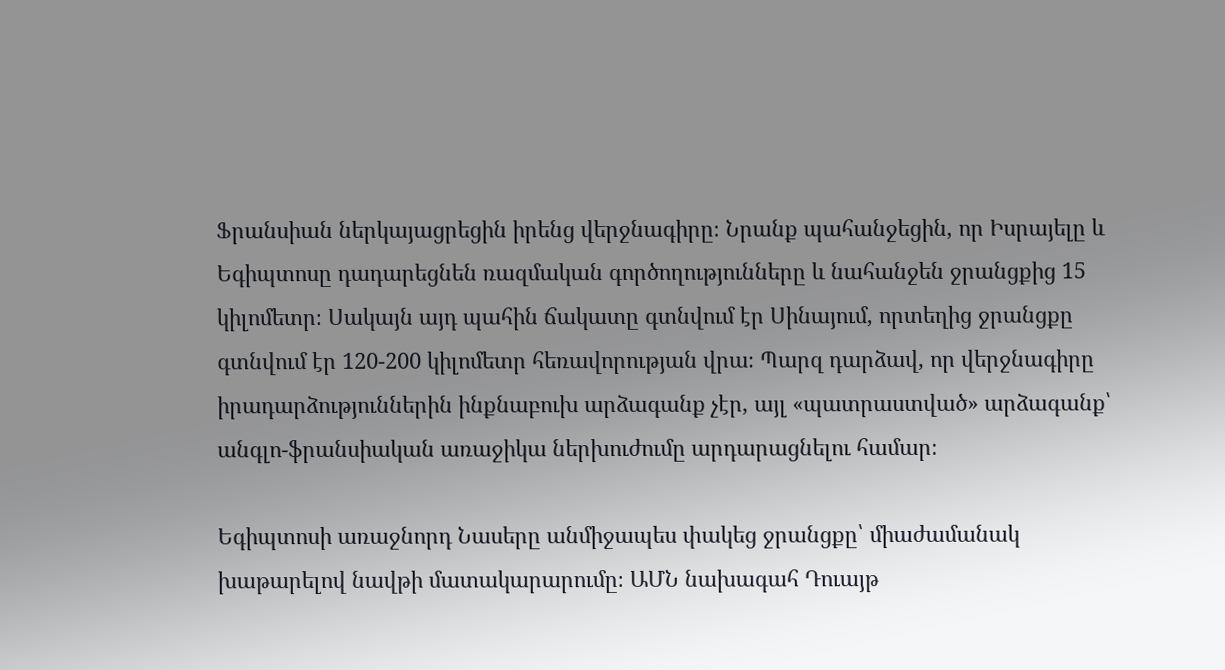Ֆրանսիան ներկայացրեցին իրենց վերջնագիրը։ Նրանք պահանջեցին, որ Իսրայելը և Եգիպտոսը դադարեցնեն ռազմական գործողությունները և նահանջեն ջրանցքից 15 կիլոմետր։ Սակայն այդ պահին ճակատը գտնվում էր Սինայում, որտեղից ջրանցքը գտնվում էր 120-200 կիլոմետր հեռավորության վրա։ Պարզ դարձավ, որ վերջնագիրը իրադարձություններին ինքնաբուխ արձագանք չէր, այլ «պատրաստված» արձագանք՝ անգլո-ֆրանսիական առաջիկա ներխուժումը արդարացնելու համար։

Եգիպտոսի առաջնորդ Նասերը անմիջապես փակեց ջրանցքը՝ միաժամանակ խաթարելով նավթի մատակարարումը։ ԱՄՆ նախագահ Դուայթ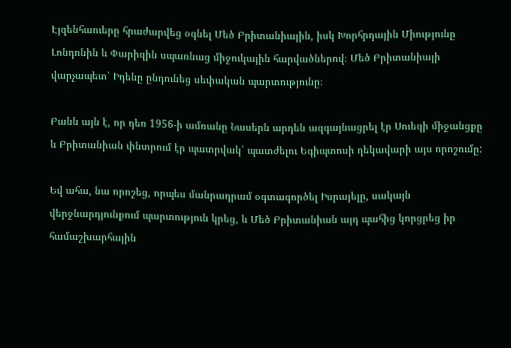Էյզենհաուերը հրաժարվեց օգնել Մեծ Բրիտանիային, իսկ Խորհրդային Միությունը Լոնդոնին և Փարիզին սպառնաց միջուկային հարվածներով։ Մեծ Բրիտանիայի վարչապետ՝ Իդենը ընդունեց սեփական պարտությունը։

Բանն այն է, որ դեռ 1956-ի ամռանը Նասերն արդեն ազգայնացրել էր Սուեզի միջանցքը և Բրիտանիան փնտրում էր պատրվակ՝ պատժելու Եգիպտոսի ղեկավարի այս որոշումը:

Եվ ահա, նա որոշեց, որպես մանրադրամ օգտագործել Իսրայելը, սակայն վերջնարդյունքում պարտություն կրեց, և Մեծ Բրիտանիան այդ պահից կորցրեց իր համաշխարհային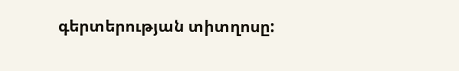գերտերության տիտղոսը: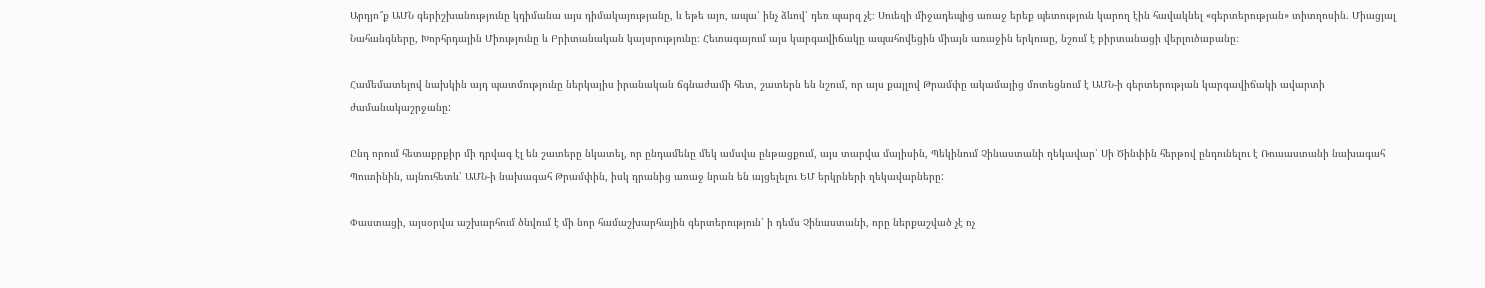Արդյո՞ք ԱՄՆ գերիշխանությունը կդիմանա այս դիմակայությանը, և եթե այո, ապա՝ ինչ ձևով՝ դեռ պարզ չէ։ Սուեզի միջադեպից առաջ երեք պետություն կարող էին հավակնել «գերտերության» տիտղոսին. Միացյալ Նահանգները, Խորհրդային Միությունը և Բրիտանական կայսրությունը։ Հետագայում այս կարգավիճակը ապահովեցին միայն առաջին երկուսը, նշում է բիրտանացի վերլուծաբանը։

Համեմատելով նախկին այդ պատմությունը ներկայիս իրանական ճգնաժամի հետ, շատերն են նշում, որ այս քայլով Թրամփը ակամայից մոտեցնում է ԱՄՆ-ի գերտերության կարգավիճակի ավարտի ժամանակաշրջանը:

Ընդ որում հետաքրքիր մի դրվագ էլ են շատերը նկատել, որ ընդամենը մեկ ամսվա ընթացքում, այս տարվա մայիսին, Պեկինում Չինաստանի ղեկավար՝ Սի Ծինփին հերթով ընդունելու է Ռուսաստանի նախագահ Պուտինին, այնուհետև՝ ԱՄՆ-ի նախագահ Թրամփին, իսկ դրանից առաջ նրան են այցելելու ԵՄ երկրների ղեկավարները:

Փաստացի, այսօրվա աշխարհում ծնվում է մի նոր համաշխարհային գերտերություն՝ ի դեմս Չինաստանի, որը ներքաշված չէ ոչ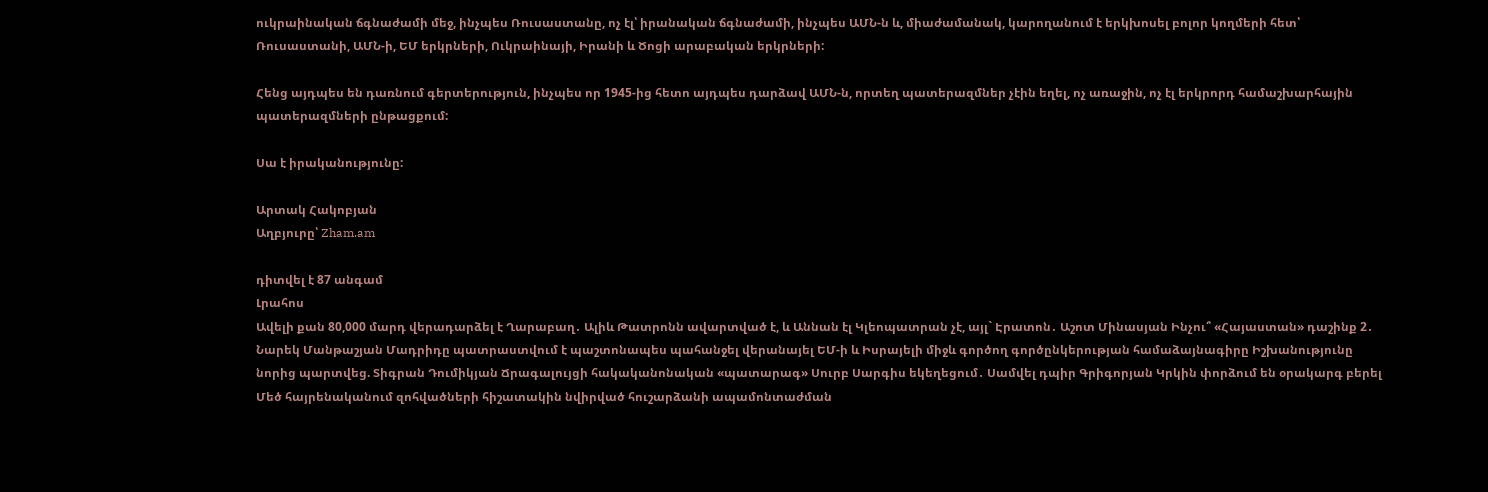ուկրաինական ճգնաժամի մեջ, ինչպես Ռուսաստանը, ոչ էլ՝ իրանական ճգնաժամի, ինչպես ԱՄՆ-ն և, միաժամանակ, կարողանում է երկխոսել բոլոր կողմերի հետ՝ Ռուսաստանի, ԱՄՆ-ի, ԵՄ երկրների, Ուկրաինայի, Իրանի և Ծոցի արաբական երկրների:

Հենց այդպես են դառնում գերտերություն, ինչպես որ 1945-ից հետո այդպես դարձավ ԱՄՆ-ն, որտեղ պատերազմներ չէին եղել, ոչ առաջին, ոչ էլ երկրորդ համաշխարհային պատերազմների ընթացքում:

Սա է իրականությունը:

Արտակ Հակոբյան
Աղբյուրը՝ Zham.am

դիտվել է 87 անգամ
Լրահոս
Ավելի քան 80,000 մարդ վերադարձել է Ղարաբաղ․ Ալիև Թատրոնն ավարտված է, և Աննան էլ Կլեոպատրան չէ, այլ` Էրատոն․ Աշոտ Մինասյան Ինչու՞ «Հայաստան» դաշինք 2․ Նարեկ Մանթաշյան Մադրիդը պատրաստվում է պաշտոնապես պահանջել վերանայել ԵՄ-ի և Իսրայելի միջև գործող գործընկերության համաձայնագիրը Իշխանությունը նորից պարտվեց. Տիգրան Դումիկյան Ճրագալույցի հակականոնական «պատարագ» Սուրբ Սարգիս եկեղեցում․ Սամվել դպիր Գրիգորյան Կրկին փորձում են օրակարգ բերել Մեծ հայրենականում զոհվածների հիշատակին նվիրված հուշարձանի ապամոնտաժման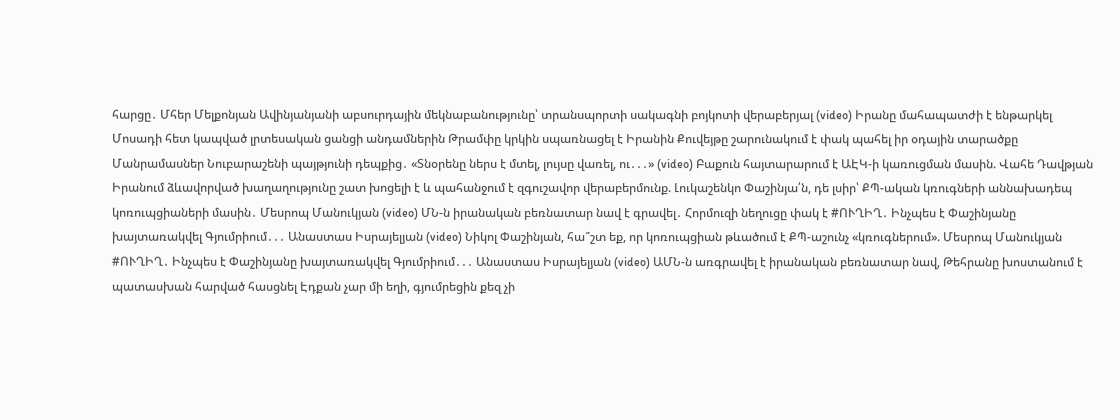հարցը․ Մհեր Մելքոնյան Ավինյանյանի աբսուրդային մեկնաբանությունը՝ տրանսպորտի սակագնի բոյկոտի վերաբերյալ (video) Իրանը մահապատժի է ենթարկել Մոսադի հետ կապված լրտեսական ցանցի անդամներին Թրամփը կրկին սպառնացել է Իրանին Քուվեյթը շարունակում է փակ պահել իր օդային տարածքը Մանրամասներ Նուբարաշենի պայթյունի դեպքից․ «Տնօրենը ներս է մտել, լույսը վառել, ու․․․» (video) Բաքուն հայտարարում է ԱԷԿ-ի կառուցման մասին. Վահե Դավթյան Իրանում ձևավորված խաղաղությունը շատ խոցելի է և պահանջում է զգուշավոր վերաբերմունք. Լուկաշենկո Փաշինյա՛ն, դե լսիր՝ ՔՊ-ական կռուգների աննախադեպ կոռուպցիաների մասին․ Մեսրոպ Մանուկյան (video) ՄՆ-ն իրանական բեռնատար նավ է գրավել․ Հորմուզի նեղուցը փակ է #ՈՒՂԻՂ․ Ինչպես է Փաշինյանը խայտառակվել Գյումրիում․․․ Անաստաս Իսրայելյան (video) Նիկոլ Փաշինյան, հա՞շտ եք, որ կոռուպցիան թևածում է ՔՊ-աշունչ «կռուգներում». Մեսրոպ Մանուկյան #ՈՒՂԻՂ․ Ինչպես է Փաշինյանը խայտառակվել Գյումրիում․․․ Անաստաս Իսրայելյան (video) ԱՄՆ-ն առգրավել է իրանական բեռնատար նավ, Թեհրանը խոստանում է պատասխան հարված հասցնել Էդքան չար մի եղի, գյումրեցին քեզ չի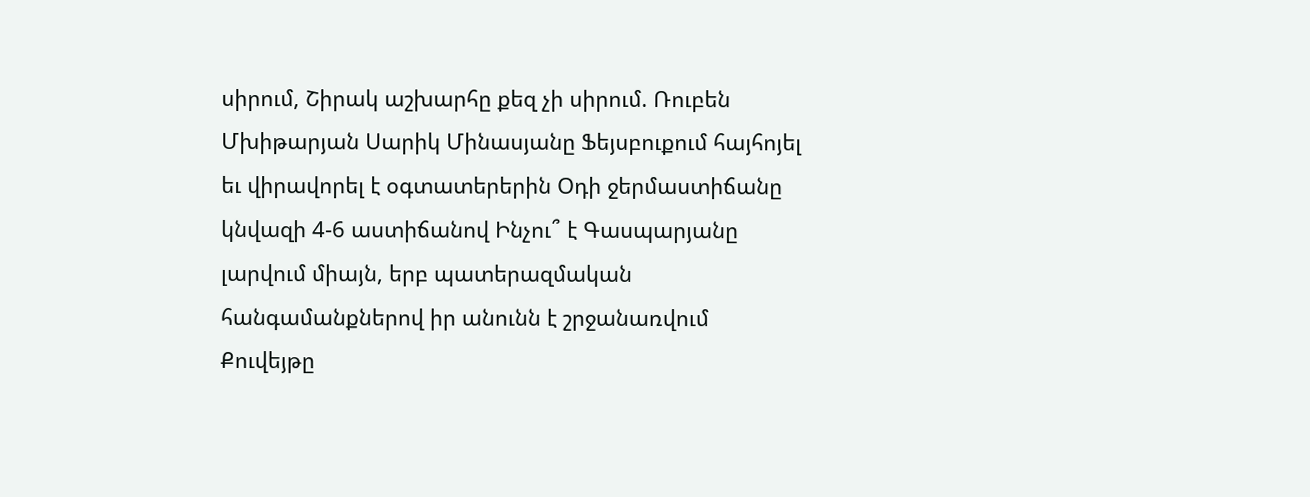սիրում, Շիրակ աշխարհը քեզ չի սիրում. Ռուբեն Մխիթարյան Սարիկ Մինասյանը Ֆեյսբուքում հայհոյել եւ վիրավորել է օգտատերերին Օդի ջերմաստիճանը կնվազի 4-6 աստիճանով Ինչու՞ է Գասպարյանը լարվում միայն, երբ պատերազմական հանգամանքներով իր անունն է շրջանառվում Քուվեյթը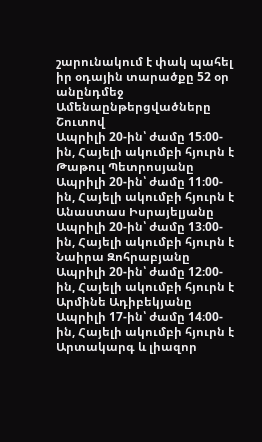շարունակում է փակ պահել իր օդային տարածքը 52 օր անընդմեջ
Ամենաընթերցվածները
Շուտով
Ապրիլի 20-ին՝ ժամը 15։00-ին, Հայելի ակումբի հյուրն է Թաթուլ Պետրոսյանը Ապրիլի 20-ին՝ ժամը 11։00-ին, Հայելի ակումբի հյուրն է Անաստաս Իսրայելյանը Ապրիլի 20-ին՝ ժամը 13։00-ին, Հայելի ակումբի հյուրն է Նաիրա Զոհրաբյանը Ապրիլի 20-ին՝ ժամը 12։00-ին, Հայելի ակումբի հյուրն է Արմինե Ադիբեկյանը Ապրիլի 17-ին՝ ժամը 14։00-ին, Հայելի ակումբի հյուրն է Արտակարգ և լիազոր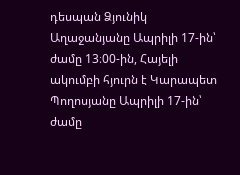դեսպան Ձյունիկ Աղաջանյանը Ապրիլի 17-ին՝ ժամը 13։00-ին, Հայելի ակումբի հյուրն է Կարապետ Պողոսյանը Ապրիլի 17-ին՝ ժամը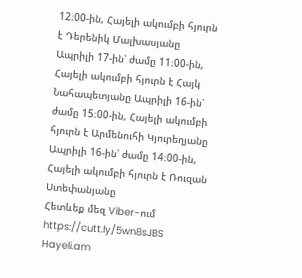12։00-ին, Հայելի ակումբի հյուրն է Դերենիկ Մալխասյանը Ապրիլի 17-ին՝ ժամը 11։00-ին, Հայելի ակումբի հյուրն է Հայկ Նահապետյանը Ապրիլի 16-ին՝ ժամը 15։00-ին, Հայելի ակումբի հյուրն է Արմենուհի Կյուրեղյանը Ապրիլի 16-ին՝ ժամը 14։00-ին, Հայելի ակումբի հյուրն է Ռուզան Ստեփանյանը
Հետևեք մեզ Viber-ում https://cutt.ly/5wn8sJBS
Hayeli.am